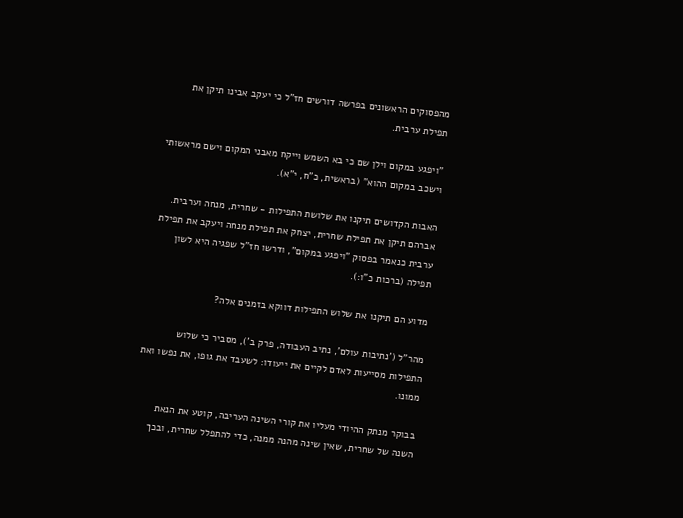מהפסוקים הראשונים בפרשה דורשים חז"ל כי יעקב אבינו תיקן את תפילת ערבית.

"ויפגע במקום וילן שם כי בא השמש וייקח מאבני המקום וישם מראשותי וישכב במקום ההוא" (בראשית, כ"ח, י"א).

האבות הקדושים תיקנו את שלושת התפילות - שחרית, מנחה וערבית. אברהם תיקן את תפילת שחרית, יצחק את תפילת מנחה ויעקב את תפילת ערבית כנאמר בפסוק "ויפגע במקום", ודרשו חז"ל שפגיה היא לשון תפילה (ברכות כ"ו:).

מדוע הם תיקנו את שלוש התפילות דווקא בזמנים אלה?

מהר"ל ('נתיבות עולם', נתיב העבודה, פרק ב'), מסביר כי שלוש התפילות מסייעות לאדם לקיים את ייעודו: לשעבד את גופו, את נפשו ואת ממונו.

בבוקר מנתק ההיודי מעליו את קורי השינה העריבה, קוטע את הנאת השנה של שחרית, שאין שינה מהנה ממנה, כדי להתפלל שחרית, ובכך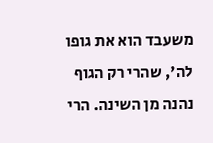משעבד הוא את גופו לה', שהרי רק הגוף נהנה מן השינה. הרי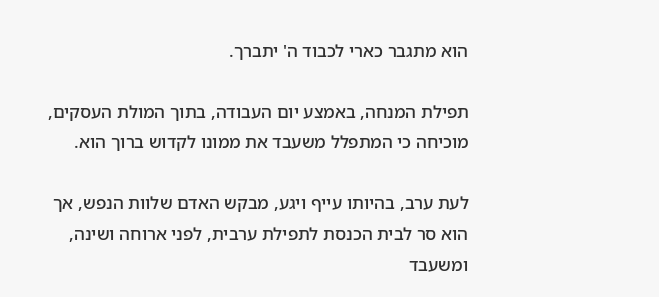הוא מתגבר כארי לכבוד ה' יתברך.

תפילת המנחה, באמצע יום העבודה, בתוך המולת העסקים, מוכיחה כי המתפלל משעבד את ממונו לקדוש ברוך הוא.

לעת ערב, בהיותו עייף ויגע, מבקש האדם שלוות הנפש, אך הוא סר לבית הכנסת לתפילת ערבית, לפני ארוחה ושינה, ומשעבד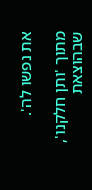את נפשו לה'.

מתוך 'ותן חלקנו', שבהוצאת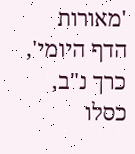'מאורות הדף היומי', כרך נ"ב, כסלו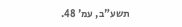תשע"ב, עמ' 48.